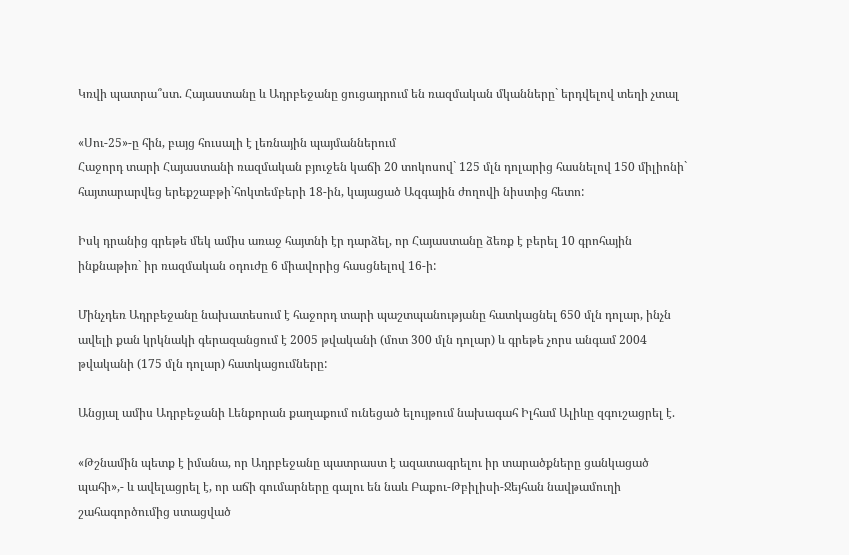Կռվի պատրա՞ստ. Հայաստանը և Ադրբեջանը ցուցադրում են ռազմական մկանները` երդվելով տեղի չտալ

«Սու-25»-ը հին, բայց հուսալի է լեռնային պայմաններում
Հաջորդ տարի Հայաստանի ռազմական բյուջեն կաճի 20 տոկոսով` 125 մլն դոլարից հասնելով 150 միլիոնի` հայտարարվեց երեքշաբթի`հոկտեմբերի 18-ին, կայացած Ազգային ժողովի նիստից հետո:

Իսկ դրանից գրեթե մեկ ամիս առաջ հայտնի էր դարձել, որ Հայաստանը ձեռք է բերել 10 գրոհային ինքնաթիռ` իր ռազմական օդուժը 6 միավորից հասցնելով 16-ի:

Մինչդեռ Ադրբեջանը նախատեսում է հաջորդ տարի պաշտպանությանը հատկացնել 650 մլն դոլար, ինչն ավելի քան կրկնակի գերազանցում է 2005 թվականի (մոտ 300 մլն դոլար) և գրեթե չորս անգամ 2004 թվականի (175 մլն դոլար) հատկացումները:

Անցյալ ամիս Ադրբեջանի Լենքորան քաղաքում ունեցած ելույթում նախագահ Իլհամ Ալիևը զգուշացրել է.

«Թշնամին պետք է իմանա, որ Ադրբեջանը պատրաստ է ազատագրելու իր տարածքները ցանկացած պահի»,- և ավելացրել է, որ աճի գումարները գալու են նաև Բաքու-Թբիլիսի-Ջեյհան նավթամուղի շահագործումից ստացված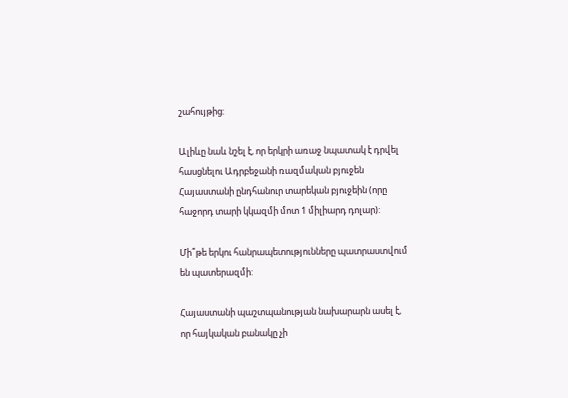շահույթից:

Ալիևը նաև նշել է, որ երկրի առաջ նպատակ է դրվել հասցնելու Ադրբեջանի ռազմական բյուջեն Հայաստանի ընդհանուր տարեկան բյուջեին (որը հաջորդ տարի կկազմի մոտ 1 միլիարդ դոլար):

Մի՞թե երկու հանրապետությունները պատրաստվում են պատերազմի:

Հայաստանի պաշտպանության նախարարն ասել է, որ հայկական բանակը չի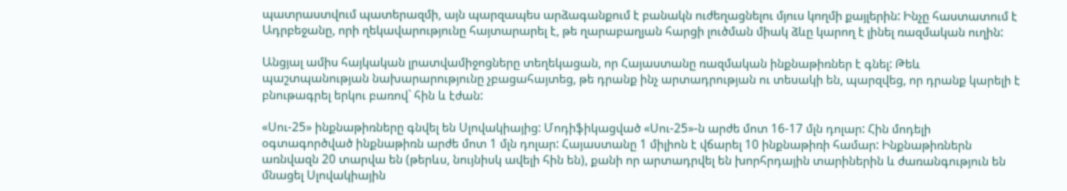պատրաստվում պատերազմի, այն պարզապես արձագանքում է բանակն ուժեղացնելու մյուս կողմի քայլերին: Ինչը հաստատում է Ադրբեջանը, որի ղեկավարությունը հայտարարել է, թե ղարաբաղյան հարցի լուծման միակ ձևը կարող է լինել ռազմական ուղին:

Անցյալ ամիս հայկական լրատվամիջոցները տեղեկացան, որ Հայաստանը ռազմական ինքնաթիռներ է գնել: Թեև պաշտպանության նախարարությունը չբացահայտեց, թե դրանք ինչ արտադրության ու տեսակի են, պարզվեց, որ դրանք կարելի է բնութագրել երկու բառով` հին և էժան:

«Սու-25» ինքնաթիռները գնվել են Սլովակիայից: Մոդիֆիկացված «Սու-25»-ն արժե մոտ 16-17 մլն դոլար: Հին մոդելի օգտագործված ինքնաթիռն արժե մոտ 1 մլն դոլար: Հայաստանը 1 միլիոն է վճարել 10 ինքնաթիռի համար: Ինքնաթիռներն առնվազն 20 տարվա են (թերևս, նույնիսկ ավելի հին են), քանի որ արտադրվել են խորհրդային տարիներին և ժառանգություն են մնացել Սլովակիային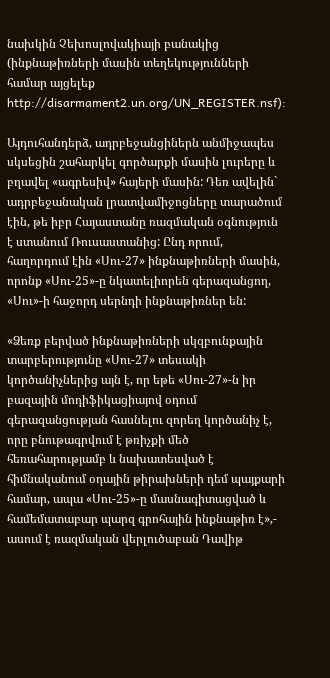նախկին Չեխոսլովակիայի բանակից (ինքնաթիռների մասին տեղեկությունների համար այցելեք http://disarmament2.un.org/UN_REGISTER.nsf):

Այդուհանդերձ, ադրբեջանցիներն անմիջապես սկսեցին շահարկել գործարքի մասին լուրերը և բղավել «ագրեսիվ» հայերի մասին: Դեռ ավելին` ադրբեջանական լրատվամիջոցները տարածում էին, թե իբր Հայաստանը ռազմական օգնություն է ստանում Ռուսաստանից: Ընդ որում, հաղորդում էին «Սու-27» ինքնաթիռների մասին, որոնք «Սու-25»-ը նկատելիորեն գերազանցող, «Սու»-ի հաջորդ սերնդի ինքնաթիռներ են:

«Ձեռք բերված ինքնաթիռների սկզբունքային տարբերությունը «Սու-27» տեսակի կործանիչներից այն է, որ եթե «Սու-27»-ն իր բազային մոդիֆիկացիայով օդում գերազանցության հասնելու զորեղ կործանիչ է, որը բնութագրվում է թռիչքի մեծ հեռահարությամբ և նախատեսված է հիմնականում օդային թիրախների դեմ պայքարի համար, ապա «Սու-25»-ը մասնագիտացված և համեմատաբար պարզ գրոհային ինքնաթիռ է»,- ասում է ռազմական վերլուծաբան Դավիթ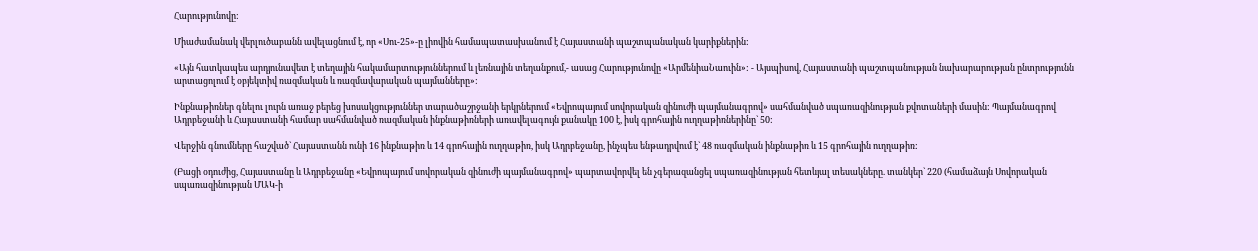Հարությունովը:

Միաժամանակ վերլուծաբանն ավելացնում է, որ «Սու-25»-ը լիովին համապատասխանում է Հայաստանի պաշտպանական կարիքներին:

«Այն հատկապես արդյունավետ է տեղային հակամարտություններում և լեռնային տեղանքում,- ասաց Հարությունովը «ԱրմենիաՆաուին»: - Այսպիսով, Հայաստանի պաշտպանության նախարարության ընտրությունն արտացոլում է օբյեկտիվ ռազմական և ռազմավարական պայմանները»:

Ինքնաթիռներ գնելու լուրն առաջ բերեց խոսակցություններ տարածաշրջանի երկրներում «Եվրոպայում սովորական զինուժի պայմանագրով» սահմանված սպառազինության քվոտաների մասին: Պայմանագրով Ադրբեջանի և Հայաստանի համար սահմանված ռազմական ինքնաթիռների առավելագույն քանակը 100 է, իսկ գրոհային ուղղաթիռներինը` 50:

Վերջին գնումները հաշված` Հայաստանն ունի 16 ինքնաթիռ և 14 գրոհային ուղղաթիռ, իսկ Ադրբեջանը, ինչպես ենթադրվում է` 48 ռազմական ինքնաթիռ և 15 գրոհային ուղղաթիռ:

(Բացի օդուժից, Հայաստանը և Ադրբեջանը «Եվրոպայում սովորական զինուժի պայմանագրով» պարտավորվել են չգերազանցել սպառազինության հետևյալ տեսակները. տանկեր` 220 (համաձայն Սովորական սպառազինության ՄԱԿ-ի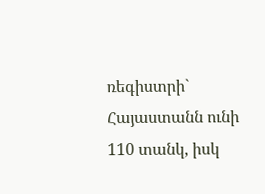ռեգիստրի` Հայաստանն ունի 110 տանկ, իսկ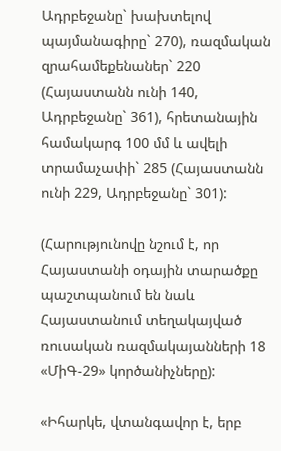Ադրբեջանը` խախտելով պայմանագիրը` 270), ռազմական զրահամեքենաներ` 220 (Հայաստանն ունի 140, Ադրբեջանը` 361), հրետանային համակարգ 100 մմ և ավելի տրամաչափի` 285 (Հայաստանն ունի 229, Ադրբեջանը` 301):

(Հարությունովը նշում է, որ Հայաստանի օդային տարածքը պաշտպանում են նաև Հայաստանում տեղակայված ռուսական ռազմակայանների 18 «ՄիԳ-29» կործանիչները):

«Իհարկե, վտանգավոր է, երբ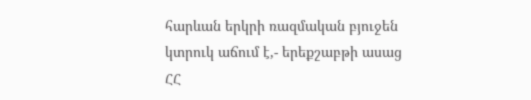հարևան երկրի ռազմական բյուջեն կտրուկ աճում է,- երեքշաբթի ասաց ՀՀ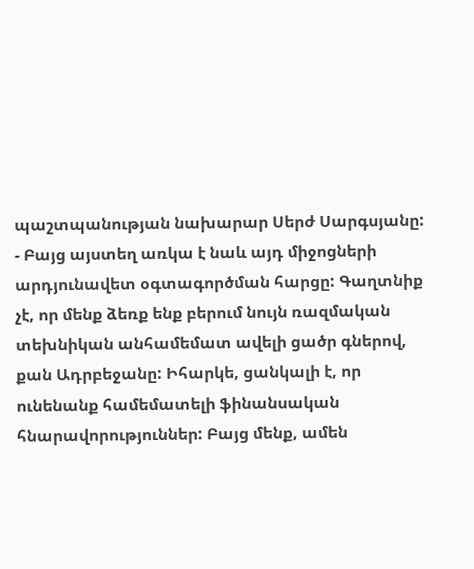պաշտպանության նախարար Սերժ Սարգսյանը: - Բայց այստեղ առկա է նաև այդ միջոցների արդյունավետ օգտագործման հարցը: Գաղտնիք չէ, որ մենք ձեռք ենք բերում նույն ռազմական տեխնիկան անհամեմատ ավելի ցածր գներով, քան Ադրբեջանը: Իհարկե, ցանկալի է, որ ունենանք համեմատելի ֆինանսական հնարավորություններ: Բայց մենք, ամեն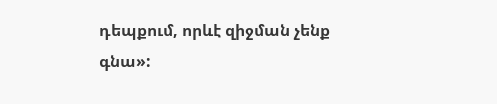դեպքում, որևէ զիջման չենք գնա»: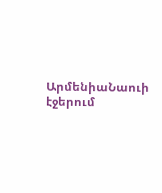ԱրմենիաՆաուի էջերում